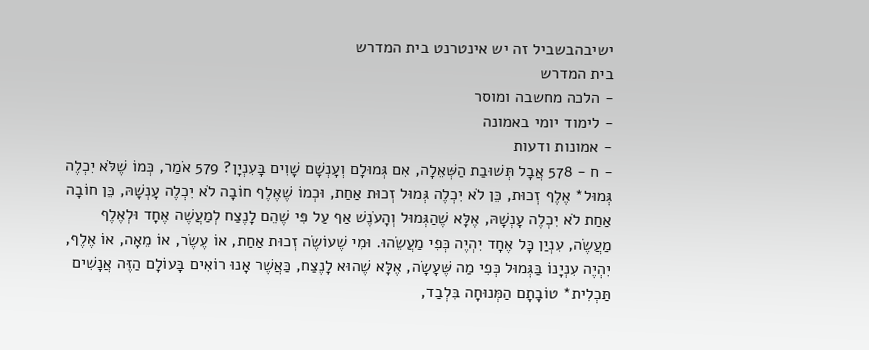ישיבהבשביל זה יש אינטרנט בית המדרש
בית המדרש
- הלכה מחשבה ומוסר
- לימוד יומי באמונה
- אמונות ודעות
- ח - 578 אֲבָל תְּשׁוּבַת הַשְּׁאֵלָה, אִם גְּמוּלָם וְעָנְשָׁם שָׁוִים בָּעִנְיָן? 579 אֹמַר, כְּמוֹ שֶׁלֹּא יִכְלֶה גְּמוּל* אֶלֶף זְכוּת, כֵּן לֹא יִכְלֶה גְּמוּל זְכוּת אַחַת, וּכְמוֹ שֶׁאֶלֶף חוֹבָה לֹא יִכְלֶה עָנְשָׁהּ, כֵּן חוֹבָה אַחַת לֹא יִכְלֶה עָנְשָׁהּ, אֶלָּא שֶׁהַגְּמוּל וְהָעֹנֶשׁ אַף עַל פִּי שֶׁהֵם לָנֶצַח לְמַעֲשֶׁה אֶחָד וּלְאֶלֶף מַעֲשֶׂה, עִנְיַן כָּל אֶחָד יִהְיֶה כְּפִי מַעֲשֵׂהוּ. וּמִי שֶׁעוֹשֶׂה זְכוּת אַחַת, אוֹ עֶשֶׂר, אוֹ מֵאָה, אוֹ אֶלֶף, יִהְיֶה עִנְיָנוֹ בַּגְּמוּל כְּפִי מַה שֶּׁעָשָׂה, אֶלָּא שֶׁהוּא לָנֶצַח, כַּאֲשֶׁר אָנוּ רוֹאִים בָּעוֹלָם הַזֶּה אֲנָשִׁים תַּכְלִית* טוֹבָתָם הַמְּנוּחָה בִּלְבַד,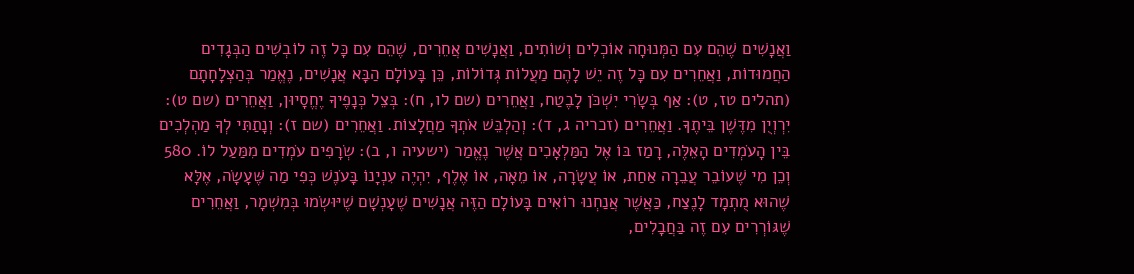וַאֲנָשִׁים שֶׁהֵם עִם הַמְּנוּחָה אוֹכְלִים וְשׁוֹתִים, וַאֲנָשִׁים אֲחֵרִים, שֶׁהֵם עִם כָּל זֶה לוֹבְשִׁים הַבְּגָדִים הַחֲמוּדוֹת, וַאֲחֵרִים עִם כָּל זֶה יֵשׁ לָהֶם מַעֲלוֹת גְּדוֹלוֹת, כֵּן בָּעוֹלָם הַבָּא אֲנָשִׁים, נֶאֱמַר בְּהַצְלָחָתָם (תהלים טז, ט): אַף בְּשָׂרִי יִשְׁכֹּן לָבֶטַח, וַאֲחֵרִים (שם לו, ח): בְּצֵל כְּנָפֶיךָ יֶחֱסָיוּן, וַאֲחֵרִים (שם ט): יִרְוְיֻן מִדֶּשֶׁן בֵּיתֶךָ. וַאֲחֵרִים (זכריה ג, ד): וְהַלְבֵּשׁ אֹתְךָ מַחֲלָצוֹת. וַאֲחֵרִים (שם ז): וְנָתַתִּי לְךָ מַהְלְכִים בֵּין הָעֹמְדִים הָאֵלֶּה, רָמַז בּוֹ אֶל הַמַּלְאָכִים אֲשֶׁר נֶאֱמַר (ישעיה ו, ב): שְׂרָפִים עֹמְדִים מִמַּעַל לוֹ. 580 וְכֵן מִי שֶׁעוֹבֵר עֲבֵרָה אַחַת, אוֹ עֲשָׂרָה, אוֹ מֵאָה, אוֹ אֶלֶף, יִהְיֶה עִנְיָנוֹ בָּעֹנֶשׁ כְּפִי מַה שֶּׁעָשָׂה, אֶלָּא שֶׁהוּא מֻתְמָד לָנֶצַח, כַּאֲשֶׁר אֲנַחְנוּ רוֹאִים בָּעוֹלָם הַזֶּה אֲנָשִׁים שֶׁעָנְשָׁם שֶׁיּוּשְׂמוּ בְּמִשְׁמָר, וַאֲחֵרִים שֶׁגּוֹרְרִים עִם זֶה בַּחֲבָלִים,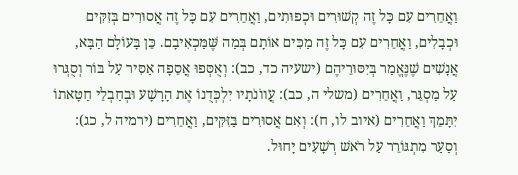וַאֲחֵרִים עִם כָּל זֶה קְשׁוּרִים וּכְפוּתִים, וַאֲחֵרִים עִם כָּל זֶה אֲסוּרִים בְּזִקִּים וּכְבָלִים, וַאֲחֵרִים עִם כָּל זֶה מַכִּים אוֹתָם בְּמַה שֶּׁמַּכְאִיבָם. כֵּן בָּעוֹלָם הַבָּא, אֲנָשִׁים שֶׁנֶּאֱמַר בְּיִסּוּרֵיהֶם (ישעיה כד, כב): וְאֻסְּפוּ אֲסֵפָה אַסִּיר עַל בּוֹר וְסֻגְּרוּ עַל מַסְגֵּר, וַאֲחֵרִים (משלי ה, כב): עֲווֹנֹתָיו יִלְכְּדֻנוֹ אֶת הָרָשָׁע וּבְחַבְלֵי חַטָּאתוֹ יִתָּמֵךְ וַאֲחֵרִים (איוב לו, ח): וְאִם אֲסוּרִים בַּזִּקִּים, וַאֲחֵרִים (ירמיה ל, כג): וְסַעַר מִתְגּוֹרֵר עַל רֹאשׁ רְשָׁעִים יָחוּל.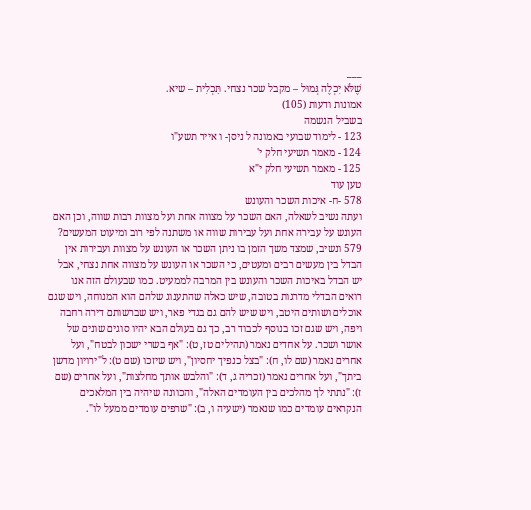___
שֶׁלֹּא יִכְלֶה גְּמוּל – מקבל שכר נצחי. תַּכְלִית – שיא.
אמונות ודעות (105)
בשביל הנשמה
123 - לימוד שבועי באמונה ל ניסן- ו אייר תשע"ו
124 - מאמר תשיעי חלק י'
125 - מאמר תשיעי חלק י"א
טען עוד
578 -ח- איכות השכר והעונש
ועתה נשיב לשאלה, האם השכר על מצווה אחת ועל מצוות רבות שווה, וכן האם העונש על עבירה אחת ועל עבירות שווה או משתנה לפי רוב ומיעוט המעשים?
579 ונשיב, שמצד משך הזמן בו ניתן השכר או העונש על מצוות ועבירות אין הבדל בין מעשים רבים ומעטים, כי השכר או העונש על מצווה אחת נצחי, אבל יש הבדל באיכות השכר והעונש בין המרבה לממעיט. כמו שבעולם הזה אנו רואים הבדלי מדרגות בטובה, שיש כאלה שהתענוג שלהם הוא המנוחה, ויש שגם אוכלים ושותים היטב, ויש שיש להם גם בגדי פאר, ויש שברשותם דירה רחבה ויפה, ויש שגם זכו בנוסף לכבוד רב, כך גם בעולם הבא יהיו סוגים שונים של אושר ושכר. על אחדים נאמר (תהילים טז, ט): "אף בשרי ישכון לבטח", ועל אחרים נאמר (שם לו, ח): "בצל כנפיך יחסיון", ויש שיזכו (שם ט): ל"ירויון מדשן ביתך", ועל אחרים נאמר (זכריה ג, ד): "והלבש אותך מחלצות", ועל אחרים (שם ז): "נתתי לך מהלכים בין העומדים האלה", והכוונה שיהיה בין המלאכים הנקראים עומדים כמו שנאמר (ישעיה ו, ב): "שרפים עומדים ממעל לו".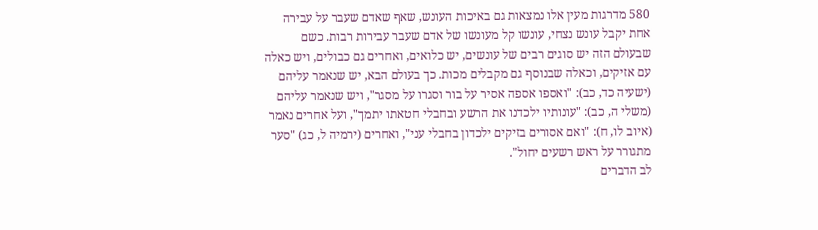580 מדרגות מעין אלו נמצאות גם באיכות העונש, שאף שאדם שעבר על עבירה אחת יקבל עונש נצחי, עונשו קל מעונשו של אדם שעבר עבירות רבות. כשם שבעולם הזה יש סוגים רבים של עונשים, יש כלואים, ואחרים גם כבולים, ויש כאלה עם אזיקים, וכאלה שבנוסף גם מקבלים מכות. כך בעולם הבא, יש שנאמר עליהם (ישעיה כד, כב): "ואספו אספה אסיר על בור וסגרו על מסגר", ויש שנאמר עליהם (משלי ה, כב): "עונותיו ילכדנו את הרשע ובחבלי חטאתו יתמך", ועל אחרים נאמר (איוב לו, ח): "ואם אסורים בזיקים ילכדון בחבלי עני", ואחרים (ירמיה ל, כג) "סער מתגורר על ראש רשעים יחול".
לב הדברים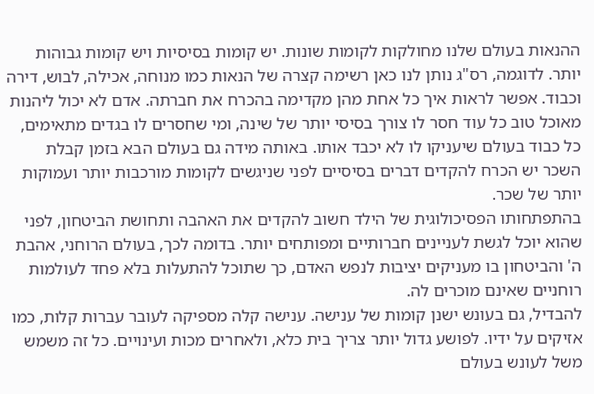ההנאות בעולם שלנו מחולקות לקומות שונות. יש קומות בסיסיות ויש קומות גבוהות יותר. לדוגמה, רס"ג נותן לנו כאן רשימה קצרה של הנאות כמו מנוחה, אכילה, לבוש, דירה וכבוד. אפשר לראות איך כל אחת מהן מקדימה בהכרח את חברתה. אדם לא יכול ליהנות מאוכל טוב כל עוד חסר לו צורך בסיסי יותר של שינה, ומי שחסרים לו בגדים מתאימים, כל כבוד בעולם שיעניקו לו לא יכבד אותו. באותה מידה גם בעולם הבא בזמן קבלת השכר יש הכרח להקדים דברים בסיסיים לפני שניגשים לקומות מורכבות יותר ועמוקות יותר של שכר.
בהתפתחותו הפסיכולוגית של הילד חשוב להקדים את האהבה ותחושת הביטחון, לפני שהוא יוכל לגשת לעניינים חברותיים ומפותחים יותר. בדומה לכך, בעולם הרוחני, אהבת ה' והביטחון בו מעניקים יציבות לנפש האדם, כך שתוכל להתעלות בלא פחד לעולמות רוחניים שאינם מוכרים לה.
להבדיל, גם בעונש ישנן קומות של ענישה. ענישה קלה מספיקה לעובר עברות קלות, כמו אזיקים על ידיו. לפושע גדול יותר צריך בית כלא, ולאחרים מכות ועינויים. כל זה משמש משל לעונש בעולם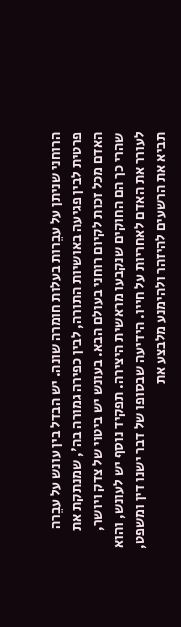הרוחני שניתן על עבֵרות בעלות חומרה שונה. יש הבדל בין עונש על עבֵרה פרטית לבין פגיעה באושיות התורה, לבין כפירה גמורה בה', שמנתקת את האדם מכל זכות לקיום רוחני בעולם הבא. בעונש יש ביטוי של צדק ויושר, שהרי כך הם החוקים שנקבעו מראשית היצירה. תפקיד נוסף יש לעונש, והוא לעורר את האדם לאחריות על חייו. הידיעה שבסופו של דבר ישנו דין ומשפט, תביא את הרשעים להיזהר ולהימנע מלבצע את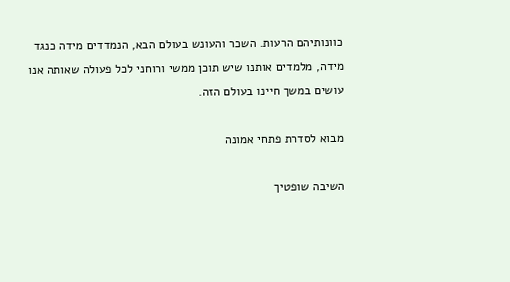כוונותיהם הרעות. השכר והעונש בעולם הבא, הנמדדים מידה כנגד מידה, מלמדים אותנו שיש תוכן ממשי ורוחני לכל פעולה שאותה אנו עושים במשך חיינו בעולם הזה.

מבוא לסדרת פתחי אמונה

השיבה שופטיך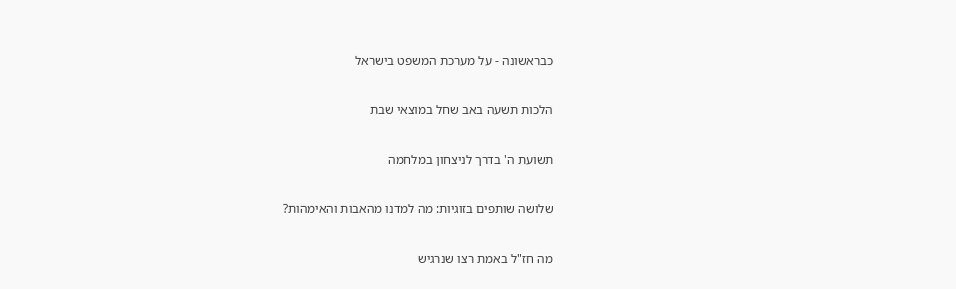כבראשונה - על מערכת המשפט בישראל

הלכות תשעה באב שחל במוצאי שבת

תשועת ה' בדרך לניצחון במלחמה

שלושה שותפים בזוגיות: מה למדנו מהאבות והאימהות?

מה חז"ל באמת רצו שנרגיש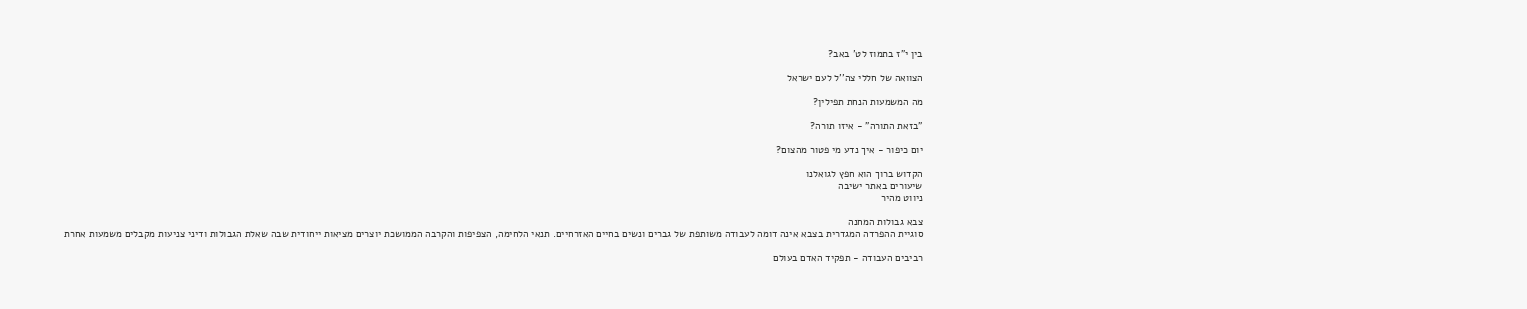בין י"ז בתמוז לט' באב?

הצוואה של חללי צה''ל לעם ישראל

מה המשמעות הנחת תפילין?

"בזאת התורה" - איזו תורה?

יום כיפור - איך נדע מי פטור מהצום?

הקדוש ברוך הוא חפץ לגואלנו
שיעורים באתר ישיבה
ניווט מהיר

צבא גבולות המחנה
סוגיית ההפרדה המגדרית בצבא אינה דומה לעבודה משותפת של גברים ונשים בחיים האזרחיים. תנאי הלחימה, הצפיפות והקרבה הממושכת יוצרים מציאות ייחודית שבה שאלת הגבולות ודיני צניעות מקבלים משמעות אחרת

רביבים העבודה - תפקיד האדם בעולם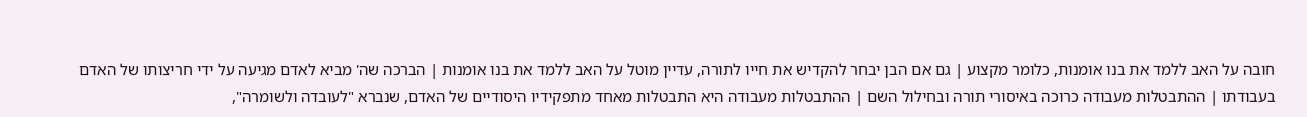חובה על האב ללמד את בנו אומנות, כלומר מקצוע | גם אם הבן יבחר להקדיש את חייו לתורה, עדיין מוטל על האב ללמד את בנו אומנות | הברכה שה' מביא לאדם מגיעה על ידי חריצותו של האדם בעבודתו | ההתבטלות מעבודה כרוכה באיסורי תורה ובחילול השם | ההתבטלות מעבודה היא התבטלות מאחד מתפקידיו היסודיים של האדם, שנברא "לעובדה ולשומרה",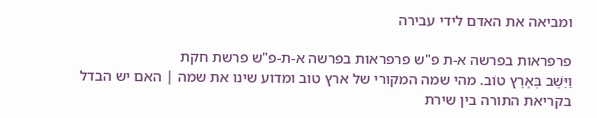ומביאה את האדם לידי עבירה

פרפראות בפרשה א-ת פ"ש פרפראות בפרשה א-ת-פ"ש פרשת חקת
וַיֵּשֶׁב בְּאֶרֶץ טוֹב. מהי שמה המקורי של ארץ טוב ומדוע שינו את שמה | האם יש הבדל בקריאת התורה בין שירת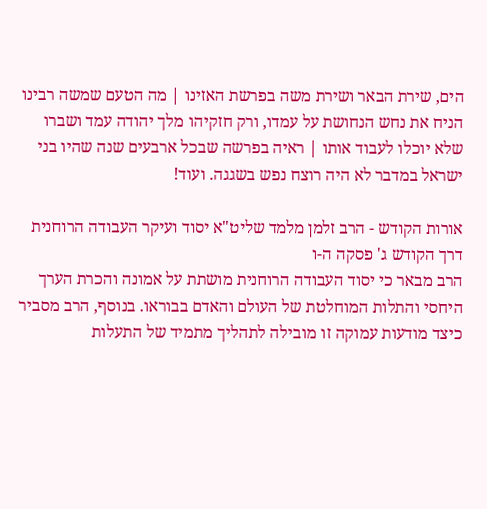הים, שירת הבאר ושירת משה בפרשת האזינו | מה הטעם שמשה רבינו הניח את נחש הנחושת על עמדו, ורק חזקיהו מלך יהודה עמד ושברו שלא יוכלו לעבוד אותו | ראיה בפרשה שבכל ארבעים שנה שהיו בני ישראל במדבר לא היה רוצח נפש בשגגה. ועוד!

אורות הקודש - הרב זלמן מלמד שליט"א יסוד ועיקר העבודה הרוחנית
דרך הקודש ג' פסקה ה-ו
הרב מבאר כי יסוד העבודה הרוחנית מושתת על אמונה והכרת הערך היחסי והתלות המוחלטת של העולם והאדם בבוראו. בנוסף, הרב מסביר כיצד מודעות עמוקה זו מובילה לתהליך מתמיד של התעלות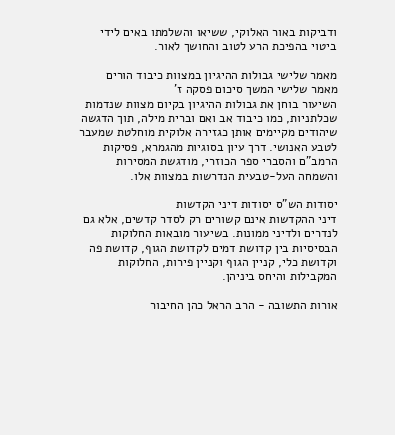ודביקות באור האלוקי, ששיאו והשלמתו באים לידי ביטוי בהפיכת הרע לטוב והחושך לאור.

מאמר שלישי גבולות ההיגיון במצוות כיבוד הורים
מאמר שלישי המשך סיכום פסקה ז'
השיעור בוחן את גבולות ההיגיון בקיום מצוות שנדמות שכלתניות, כמו כיבוד אב ואם וברית מילה, תוך הדגשה שיהודים מקיימים אותן כגזירה אלוקית מוחלטת שמעבר לטבע האנושי. דרך עיון בסוגיות מהגמרא, פסיקות הרמב"ם והסברי ספר הכוזרי, מודגשת המסירות והשמחה העל-טבעית הנדרשות במצוות אלו.

יסודות הש"ס יסודות דיני הקדשות
דיני ההקדשות אינם קשורים רק לסדר קדשים, אלא גם לנדרים ולדיני ממונות. בשיעור מובאות החלוקות הבסיסיות בין קדושת דמים לקדושת הגוף, קדושת פה וקדושת כלי, קניין הגוף וקניין פירות, החלוקות המקבילות והיחס ביניהן.

אורות התשובה - הרב הראל כהן החיבור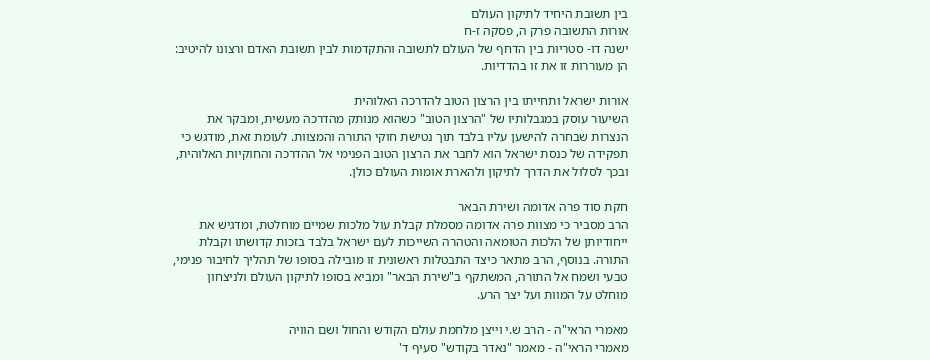בין תשובת היחיד לתיקון העולם
אורות התשובה פרק ה, פסקה ז-ח
ישנה דו- סטריות בין הדחף של העולם לתשובה והתקדמות לבין תשובת האדם ורצונו להיטיב: הן מעוררות זו את זו בהדדיות.

אורות ישראל ותחייתו בין הרצון הטוב להדרכה האלוהית
השיעור עוסק במגבלותיו של "הרצון הטוב" כשהוא מנותק מהדרכה מעשית, ומבקר את הנצרות שבחרה להישען עליו בלבד תוך נטישת חוקי התורה והמצוות. לעומת זאת, מודגש כי תפקידה של כנסת ישראל הוא לחבר את הרצון הטוב הפנימי אל ההדרכה והחוקיות האלוהית, ובכך לסלול את הדרך לתיקון ולהארת אומות העולם כולן.

חקת סוד פרה אדומה ושירת הבאר
הרב מסביר כי מצוות פרה אדומה מסמלת קבלת עול מלכות שמיים מוחלטת, ומדגיש את ייחודיותן של הלכות הטומאה והטהרה השייכות לעם ישראל בלבד בזכות קדושתו וקבלת התורה. בנוסף, הרב מתאר כיצד התבטלות ראשונית זו מובילה בסופו של תהליך לחיבור פנימי, טבעי ושמח אל התורה, המשתקף ב"שירת הבאר" ומביא בסופו לתיקון העולם ולניצחון מוחלט על המוות ועל יצר הרע.

מאמרי הראי"ה - הרב ש.י וייצן מלחמת עולם הקודש והחול ושם הוויה
מאמרי הראי"ה - מאמר "נאדר בקודש" סעיף ד'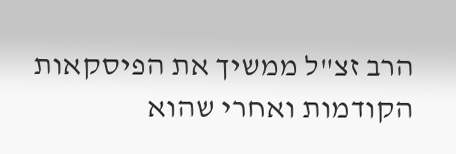הרב זצ"ל ממשיך את הפיסקאות הקודמות ואחרי שהוא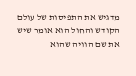מדגיש את התפיסות של עולם הקודש והחול הוא אומר שיש את שם הוויה שהוא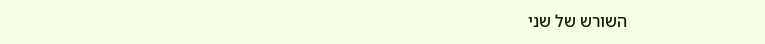השורש של שני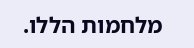מלחמות הללו.